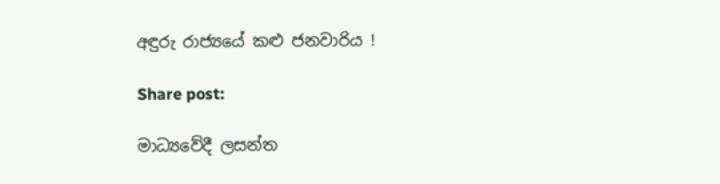අඳුරු රාජ්‍යයේ කළු ජනවාරිය !

Share post:

මාධ්‍යවේදී ලසන්ත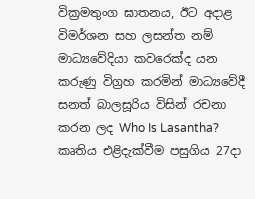වික්‍රමතුංග ඝාතනය, ඊට අදාළ විමර්ශන සහ ලසන්ත නම් මාධ්‍යවේදියා කවරෙක්ද යන කරුණු විග්‍රහ කරමින් මාධ්‍යවේදී සනත් බාලසූරිය විසින් රචනා කරන ලද Who Is Lasantha? කෘතිය එළිදැක්වීම පසුගිය 27දා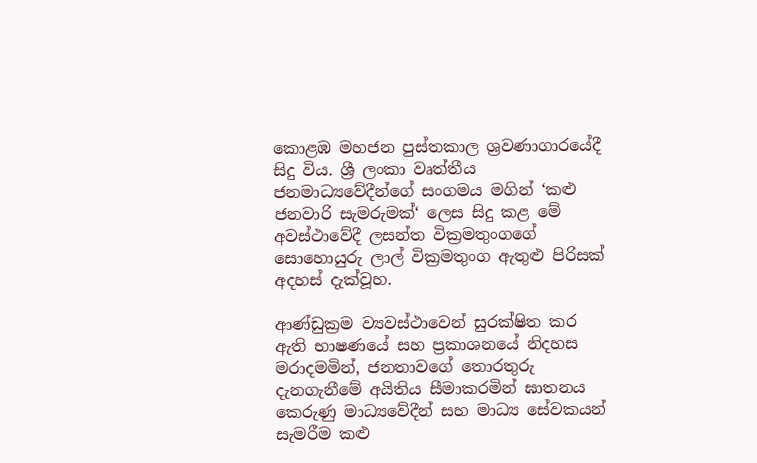කොළඹ මහජන පුස්තකාල ශ්‍රවණාගාරයේදී සිදු විය. ශ්‍රී ලංකා වෘත්තීය ජනමාධ්‍යවේදීන්ගේ සංගමය මගින් ‘කළු ජනවාරි සැමරුමක්‘ ලෙස සිදු කළ මේ අවස්ථාවේදී ලසන්ත වික්‍රමතුංගගේ සොහොයුරු ලාල් වික්‍රමතුංග ඇතුළු පිරිසක් අදහස් දැක්වූහ.

ආණ්ඩුක්‍රම ව්‍යවස්ථාවෙන් සුරක්ෂිත කර ඇති භාෂණයේ සහ ප්‍රකාශනයේ නිදහස මරාදමමින්, ජනතාවගේ තොරතුරු දැනගැනීමේ අයිතිය සීමාකරමින් ඝාතනය කෙරුණු මාධ්‍යවේදීන් සහ මාධ්‍ය සේවකයන් සැමරීම කළු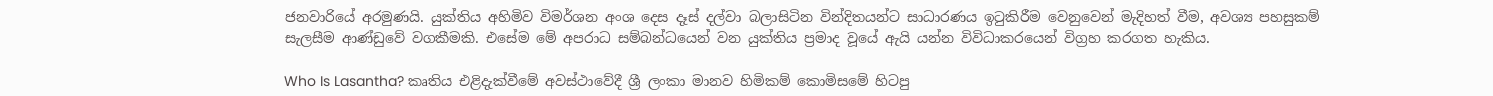ජනවාරියේ අරමුණයි. යුක්තිය අහිමිව විමර්ශන අංශ දෙස දෑස් දල්වා බලාසිටින වින්දිතයන්ට සාධාරණය ඉටුකිරීම වෙනුවෙන් මැදිහත් වීම, අවශ්‍ය පහසුකම් සැලසීම ආණ්ඩුවේ වගකීමකි. එසේම මේ අපරාධ සම්බන්ධයෙන් වන යුක්තිය ප්‍රමාද වූයේ ඇයි යන්න විවිධාකරයෙන් විග්‍රහ කරගත හැකිය.

Who Is Lasantha? කෘතිය එළිදැක්වීමේ අවස්ථාවේදී ශ්‍රී ලංකා මානව හිමිකම් කොමිසමේ හිටපු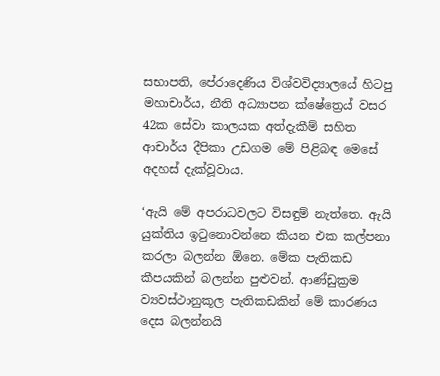සභාපති, පේරාදෙණිය විශ්වවිද්‍යාලයේ හිටපු මහාචාර්ය, නීති අධ්‍යාපන ක්ෂේත්‍රෙය් වසර 42ක සේවා කාලයක අත්දැකීම් සහිත ආචාර්ය දීපිකා උඩගම මේ පිළිබඳ මෙසේ අදහස් දැක්වූවාය.

‘ඇයි මේ අපරාධවලට විසඳුම් නැත්තෙ. ඇයි යුක්තිය ඉටුනොවන්නෙ කියන එක කල්පනා කරලා බලන්න ඕනෙ. මේක පැතිකඩ කීපයකින් බලන්න පුළුවන්. ආණ්ඩුක්‍රම ව්‍යවස්ථානුකූල පැතිකඩකින් මේ කාරණය දෙස බලන්නයි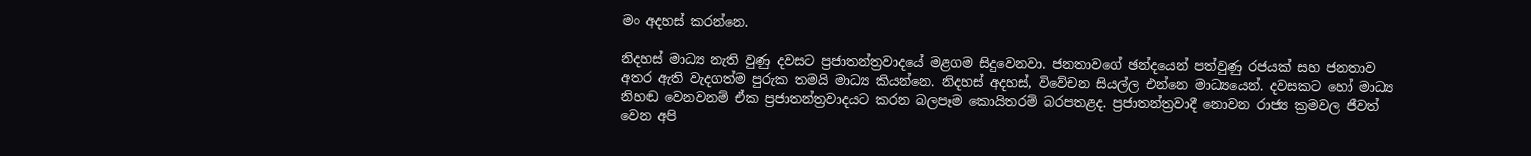මං අදහස් කරන්නෙ.

නිදහස් මාධ්‍ය නැති වුණු දවසට ප්‍රජාතන්ත්‍රවාදයේ මළගම සිදුවෙනවා. ජනතාවගේ ඡන්දයෙන් පත්වුණු රජයක් සහ ජනතාව අතර ඇති වැදගත්ම පුරුක තමයි මාධ්‍ය කියන්නෙ. නිදහස් අදහස්, විවේචන සියල්ල එන්නෙ මාධ්‍යයෙන්. දවසකට හෝ මාධ්‍ය නිහඬ වෙනවනම් ඒක ප්‍රජාතන්ත්‍රවාදයට කරන බලපෑම කොයිතරම් බරපතළද. ප්‍රජාතන්ත්‍රවාදී නොවන රාජ්‍ය ක්‍රමවල ජීවත් වෙන අපි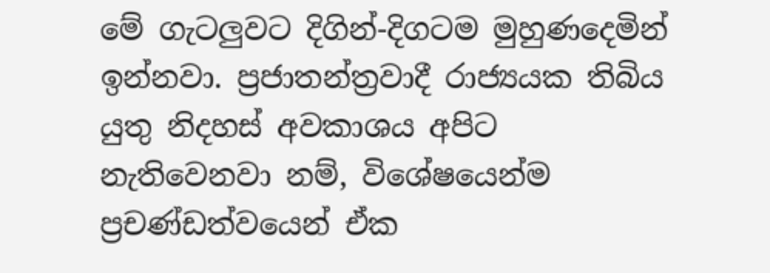මේ ගැටලුවට දිගින්-දිගටම මුහුණදෙමින් ඉන්නවා. ප්‍රජාතන්ත්‍රවාදී රාජ්‍යයක තිබිය යුතු නිදහස් අවකාශය අපිට නැතිවෙනවා නම්, විශේෂයෙන්ම ප්‍රචණ්ඩත්වයෙන් ඒක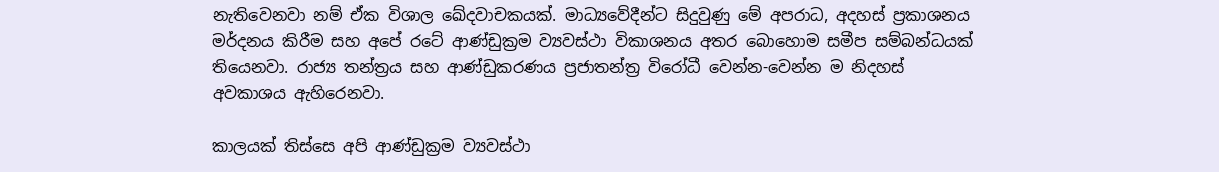නැතිවෙනවා නම් ඒක විශාල ඛේදවාචකයක්. මාධ්‍යවේදීන්ට සිදුවුණු මේ අපරාධ, අදහස් ප්‍රකාශනය මර්දනය කිරීම සහ අපේ රටේ ආණ්ඩුක්‍රම ව්‍යවස්ථා විකාශනය අතර බොහොම සමීප සම්බන්ධයක් තියෙනවා. රාජ්‍ය තන්ත්‍රය සහ ආණ්ඩුකරණය ප්‍රජාතන්ත්‍ර විරෝධී වෙන්න-වෙන්න ම නිදහස් අවකාශය ඇහිරෙනවා.

කාලයක් තිස්සෙ අපි ආණ්ඩුක්‍රම ව්‍යවස්ථා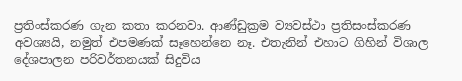ප්‍රතිංස්කරණ ගැන කතා කරනවා. ආණ්ඩුක්‍රම ව්‍යවස්ථා ප්‍රතිසංස්කරණ අවශ්‍යයි, නමුත් එපමණක් සෑහෙන්නෙ නෑ. එතැනින් එහාට ගිහින් විශාල දේශපාලන පරිවර්තනයක් සිදුවිය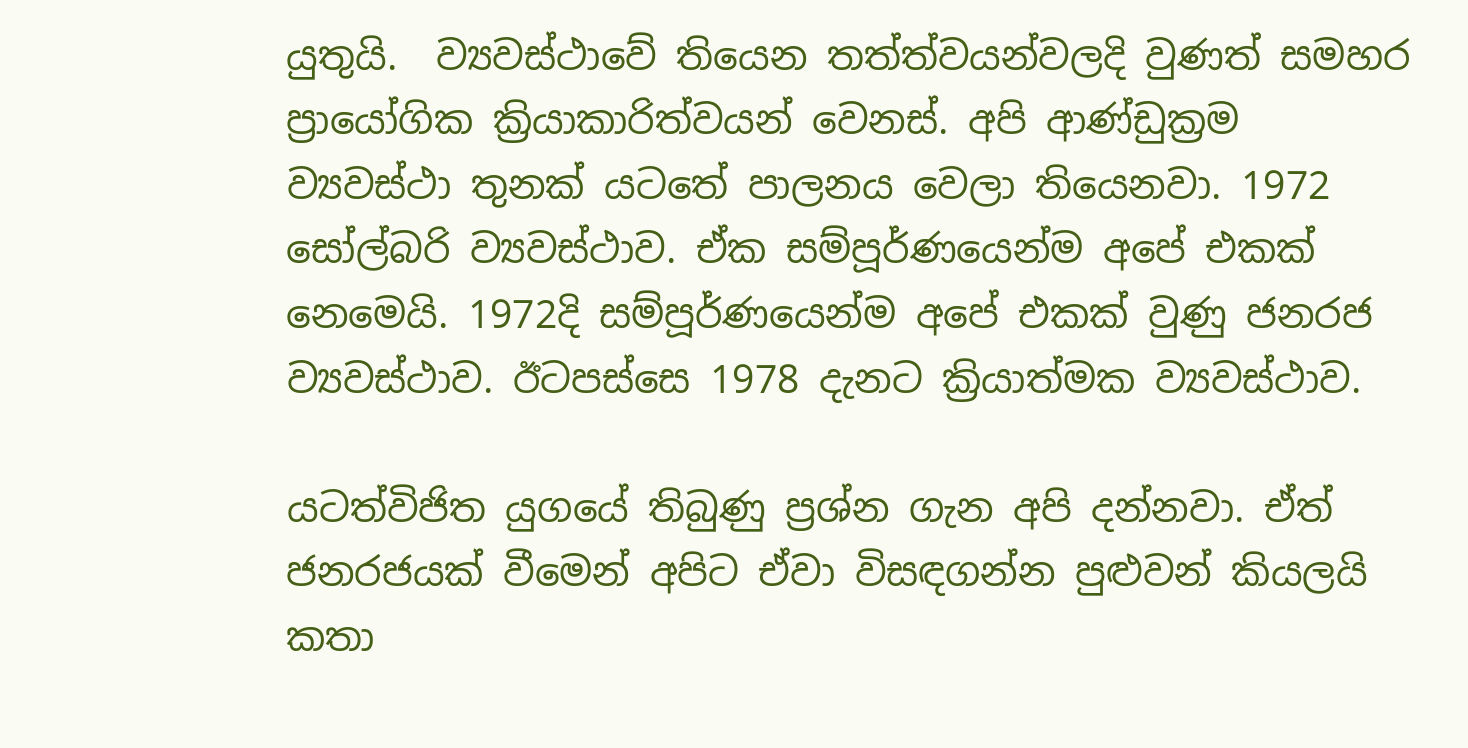යුතුයි.  ව්‍යවස්ථාවේ තියෙන තත්ත්වයන්වලදි වුණත් සමහර ප්‍රායෝගික ක්‍රියාකාරිත්වයන් වෙනස්. අපි ආණ්ඩුක්‍රම ව්‍යවස්ථා තුනක් යටතේ පාලනය වෙලා තියෙනවා. 1972 සෝල්බරි ව්‍යවස්ථාව. ඒක සම්පූර්ණයෙන්ම අපේ එකක් නෙමෙයි. 1972දි සම්පූර්ණයෙන්ම අපේ එකක් වුණු ජනරජ ව්‍යවස්ථාව. ඊටපස්සෙ 1978 දැනට ක්‍රියාත්මක ව්‍යවස්ථාව.

යටත්විජිත යුගයේ තිබුණු ප්‍රශ්න ගැන අපි දන්නවා. ඒත් ජනරජයක් වීමෙන් අපිට ඒවා විසඳගන්න පුළුවන් කියලයි කතා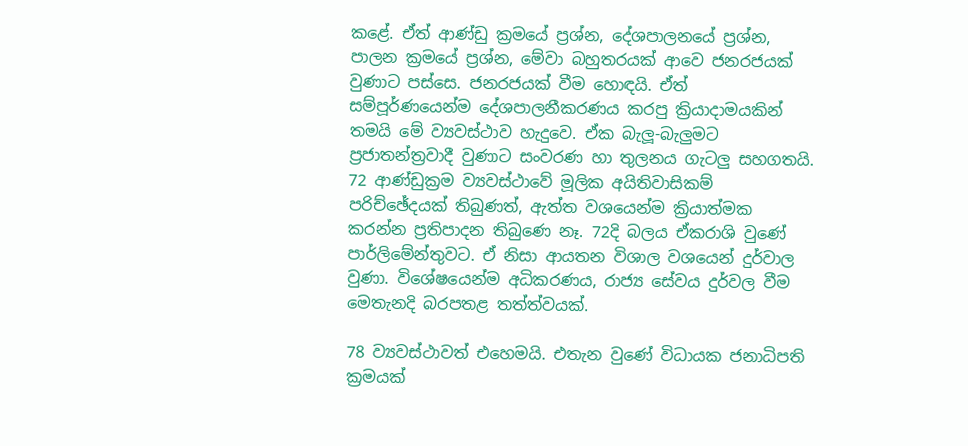කළේ. ඒත් ආණ්ඩු ක්‍රමයේ ප්‍රශ්න, දේශපාලනයේ ප්‍රශ්න, පාලන ක්‍රමයේ ප්‍රශ්න, මේවා බහුතරයක් ආවෙ ජනරජයක් වුණාට පස්සෙ. ජනරජයක් වීම හොඳයි. ඒත් සම්පූර්ණයෙන්ම දේශපාලනීකරණය කරපු ක්‍රියාදාමයකින් තමයි මේ ව්‍යවස්ථාව හැදුවෙ. ඒක බැලූ-බැලුමට ප්‍රජාතන්ත්‍රවාදී වුණාට සංවරණ හා තුලනය ගැටලු සහගතයි. 72 ආණ්ඩුක්‍රම ව්‍යවස්ථාවේ මූලික අයිතිවාසිකම් පරිච්ඡේදයක් තිබුණත්, ඇත්ත වශයෙන්ම ක්‍රියාත්මක කරන්න ප්‍රතිපාදන තිබුණෙ නෑ. 72දි බලය ඒකරාශි වුණේ පාර්ලිමේන්තුවට. ඒ නිසා ආයතන විශාල වශයෙන් දුර්වාල වුණා. විශේෂයෙන්ම අධිකරණය, රාජ්‍ය සේවය දුර්වල වීම මෙතැනදි බරපතළ තත්ත්වයක්.

78 ව්‍යවස්ථාවත් එහෙමයි. එතැන වුණේ විධායක ජනාධිපති ක්‍රමයක්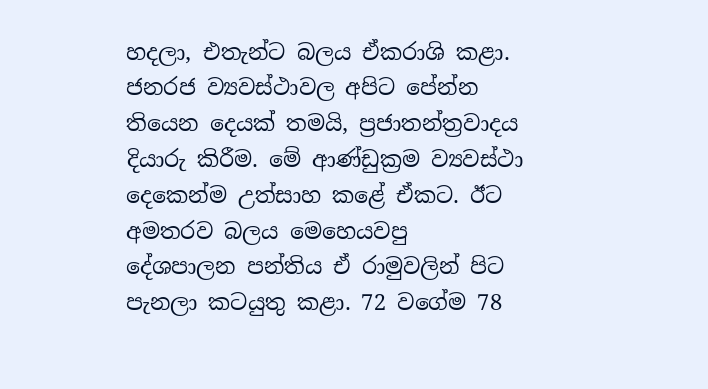හදලා, එතැන්ට බලය ඒකරාශි කළා. ජනරජ ව්‍යවස්ථාවල අපිට පේන්න තියෙන දෙයක් තමයි, ප්‍රජාතන්ත්‍රවාදය දියාරු කිරීම. මේ ආණ්ඩුක්‍රම ව්‍යවස්ථා දෙකෙන්ම උත්සාහ කළේ ඒකට. ඊට අමතරව බලය මෙහෙයවපු දේශපාලන පන්තිය ඒ රාමුවලින් පිට පැනලා කටයුතු කළා. 72 වගේම 78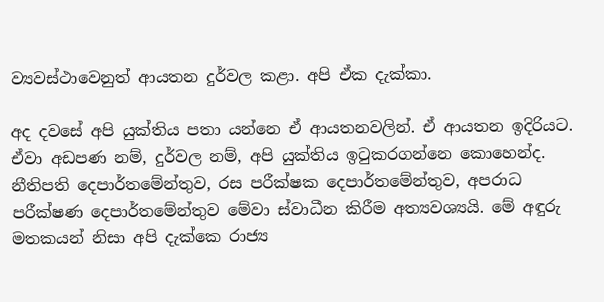ව්‍යවස්ථාවෙනුත් ආයතන දුර්වල කළා. අපි ඒක දැක්කා.

අද දවසේ අපි යුක්තිය පතා යන්නෙ ඒ ආයතනවලින්. ඒ ආයතන ඉදිරියට. ඒවා අඩපණ නම්, දුර්වල නම්, අපි යුක්තිය ඉටුකරගන්නෙ කොහෙන්ද. නීතිපති දෙපාර්තමේන්තුව, රස පරීක්ෂක දෙපාර්තමේන්තුව, අපරාධ පරීක්ෂණ දෙපාර්තමේන්තුව මේවා ස්වාධීන කිරීම අත්‍යවශ්‍යයි. මේ අඳුරු මතකයන් නිසා අපි දැක්කෙ රාජ්‍ය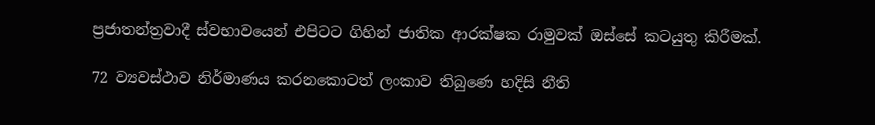ප්‍රජාතන්ත්‍රවාදී ස්වභාවයෙන් එපිටට ගිහින් ජාතික ආරක්ෂක රාමුවක් ඔස්සේ කටයුතු කිරීමක්.

72 ව්‍යවස්ථාව නිර්මාණය කරනකොටත් ලංකාව තිබුණෙ හදිසි නීති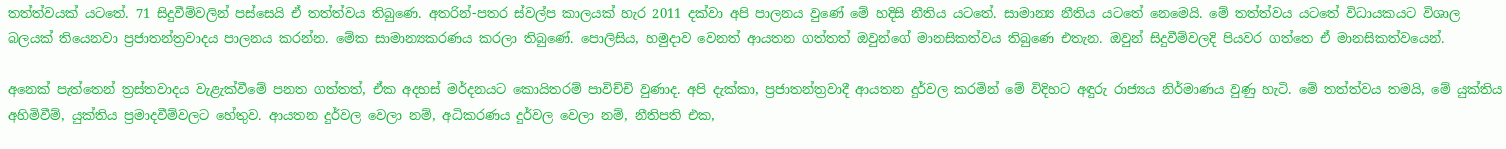තත්ත්වයක් යටතේ. 71 සිදුවීම්වලින් පස්සෙයි ඒ තත්ත්වය තිබුණෙ. අතරින්-පතර ස්වල්ප කාලයක් හැර 2011 දක්වා අපි පාලනය වුණේ මේ හදිසි නීතිය යටතේ. සාමාන්‍ය නීතිය යටතේ නෙමෙයි. මේ තත්ත්වය යටතේ විධායකයට විශාල බලයක් තියෙනවා ප්‍රජාතන්ත්‍රවාදය පාලනය කරන්න. මේක සාමාන්‍යකරණය කරලා තිබුණේ. පොලිසිය, හමුදාව වෙනත් ආයතන ගත්තත් ඔවුන්ගේ මානසිකත්වය තිබුණෙ එතැන. ඔවුන් සිදුවීම්වලදි පියවර ගත්තෙ ඒ මානසිකත්වයෙන්.

අනෙක් පැත්තෙන් ත්‍රස්තවාදය වැළැක්වීමේ පනත ගත්තත්, ඒක අදහස් මර්දනයට කොයිතරම් පාවිච්චි වුණාද. අපි දැක්කා, ප්‍රජාතන්ත්‍රවාදී ආයතන දුර්වල කරමින් මේ විදිහට අඳුරු රාජ්‍යය නිර්මාණය වුණු හැටි. මේ තත්ත්වය තමයි, මේ යුක්තිය අහිමිවීම්, යුක්තිය ප්‍රමාදවීම්වලට හේතුව. ආයතන දුර්වල වෙලා නම්, අධිකරණය දුර්වල වෙලා නම්, නීතිපති එක,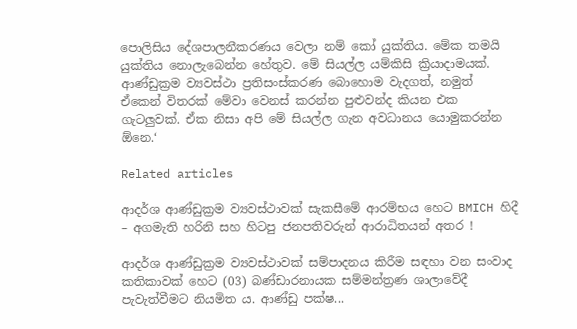පොලිසිය දේශපාලනීකරණය වෙලා නම් කෝ යුක්තිය. මේක තමයි යුක්තිය නොලැබෙන්න හේතුව. මේ සියල්ල යම්කිසි ක්‍රියාදාමයක්. ආණ්ඩුක්‍රම ව්‍යවස්ථා ප්‍රතිසංස්කරණ බොහොම වැදගත්, නමුත් ඒකෙන් විතරක් මේවා වෙනස් කරන්න පුළුවන්ද කියන එක ගැටලුවක්. ඒක නිසා අපි මේ සියල්ල ගැන අවධානය යොමුකරන්න ඕනෙ.‘

Related articles

ආදර්ශ ආණ්ඩුක්‍රම ව්‍යවස්ථාවක් සැකසීමේ ආරම්භය හෙට BMICH හිදී – අගමැති හරිනි සහ හිටපු ජනපතිවරුන් ආරාධිතයන් අතර !

ආදර්ශ ආණ්ඩුක්‍රම ව්‍යවස්ථාවක් සම්පාදනය කිරීම සඳහා වන සංවාද කතිකාවක් හෙට (03) බණ්ඩාරනායක සම්මන්ත්‍රණ ශාලාවේදී පැවැත්වීමට නියමිත ය. ආණ්ඩු පක්ෂ...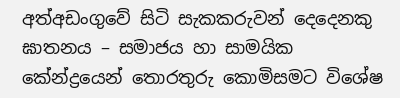අත්අඩංගුවේ සිටි සැකකරුවන් දෙදෙනකු ඝාතනය – සමාජය හා සාමයික කේන්ද්‍රයෙන් තොරතුරු කොමිසමට විශේෂ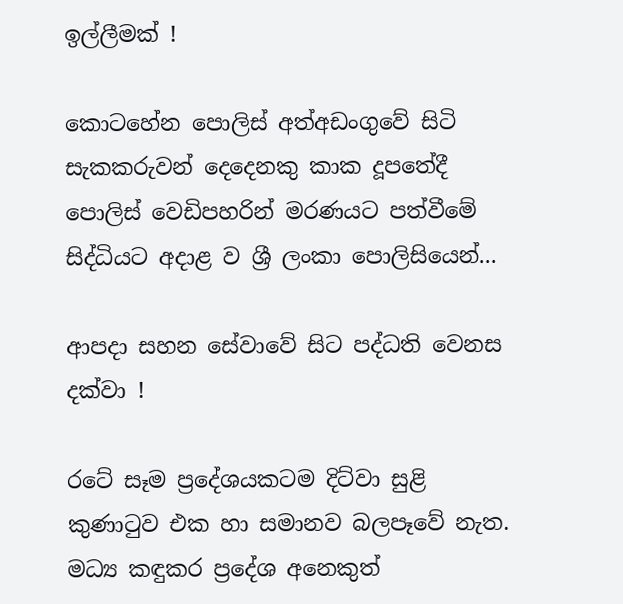ඉල්ලීමක් !

කොටහේන පොලිස් අත්අඩංගුවේ සිටි සැකකරුවන් දෙදෙනකු කාක දූපතේදී පොලිස් වෙඩිපහරින් මරණයට පත්වීමේ සිද්ධියට අදාළ ව ශ්‍රී ලංකා පොලිසියෙන්...

ආපදා සහන සේවාවේ සිට පද්ධති වෙනස දක්වා !

රටේ සෑම ප්‍රදේශයකටම දිට්වා සුළි කුණාටුව එක හා සමානව බලපෑවේ නැත. මධ්‍ය කඳුකර ප්‍රදේශ අනෙකුත්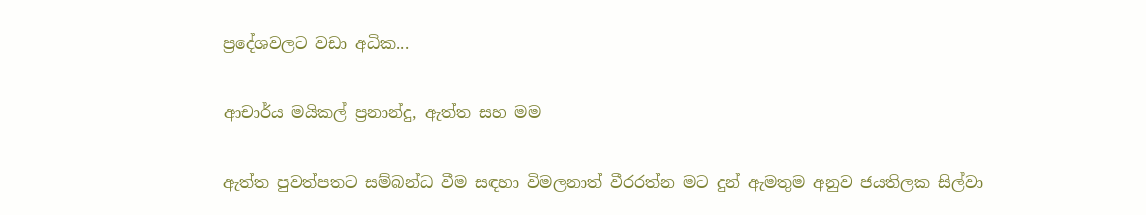ප්‍රදේශවලට වඩා අධික...

ආචාර්ය මයිකල් ප්‍රනාන්දු, ඇත්ත සහ මම

ඇත්ත පුවත්පතට සම්බන්ධ වීම සඳහා විමලනාත් වීරරත්න මට දුන් ඇමතුම අනුව ජයතිලක සිල්වා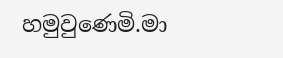හමුවුණෙමි.මා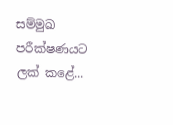සම්මුඛ පරීක්ෂණයට ලක් කළේ...